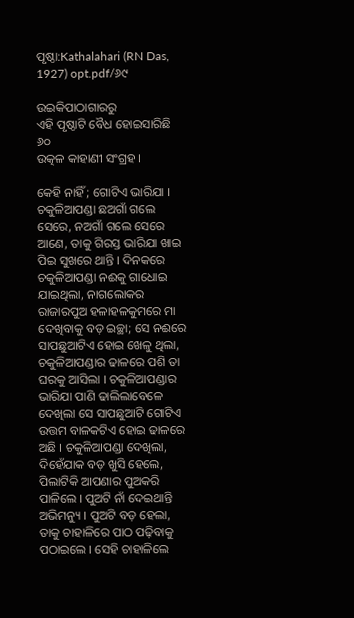ପୃଷ୍ଠା:Kathalahari (RN Das, 1927) opt.pdf/୬୯

ଉଇକିପାଠାଗାର‌ରୁ
ଏହି ପୃଷ୍ଠାଟି ବୈଧ ହୋଇସାରିଛି
୬୦
ଉତ୍କଳ କାହାଣୀ ସଂଗ୍ରହ ।

କେହି ନାହିଁ ; ଗୋଟିଏ ଭାରିଯା । ଚକୁଳିଆପଣ୍ଡା ଛଅଗାଁ ଗଲେ ସେରେ, ନଅଗାଁ ଗଲେ ସେରେ ଆଣେ, ତାକୁ ଗିରସ୍ତ ଭାରିଯା ଖାଇ ପିଇ ସୁଖରେ ଥାନ୍ତି । ଦିନକରେ ଚକୁଳିଆପଣ୍ଡା ନଈକୁ ଗାଧୋଇ ଯାଇଥିଲା, ନାଗଲୋକର ରାଜାରପୁଅ ହଳାହଳକୁମରେ ମା ଦେଖିବାକୁ ବଡ଼ ଇଚ୍ଛା; ସେ ନଈରେ ସାପଛୁଆଟିଏ ହୋଇ ଖେଳୁ ଥିଲା, ଚକୁଳିଆପଣ୍ଡାର ଢାଳରେ ପଶି ତା ଘରକୁ ଆସିଲା । ଚକୁଳିଆପଣ୍ଡାର ଭାରିଯା ପାଣି ଢାଲିଲାବେଳେ ଦେଖିଲା ସେ ସାପଛୁଆଟି ଗୋଟିଏ ଉତ୍ତମ ବାଳକଟିଏ ହୋଇ ଢାଳରେ ଅଛି । ଚକୁଳିଆପଣ୍ଡା ଦେଖିଲା, ଦିହେଁଯାକ ବଡ଼ ଖୁସି ହେଲେ, ପିଲାଟିକି ଆପଣାର ପୁଅକରି ପାଳିଲେ । ପୁଅଟି ନାଁ ଦେଇଥାନ୍ତି ଅଭିମନ୍ୟୁ । ପୁଅଟି ବଡ଼ ହେଲା, ତାକୁ ଚାହାଳିରେ ପାଠ ପଢ଼ିବାକୁ ପଠାଇଲେ । ସେହି ଚାହାଳିଲେ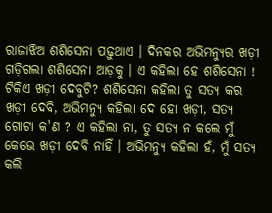ରାଜାଝିଅ ଶଶିସେନା ପଢ଼ୁଥାଏ । ଦିନକର ଅଭିମନ୍ୟୁର ଖଡ଼ୀ ଗଡ଼ିଗଲା ଶଶିସେନା ଆଡ଼କୁ । ଏ କହିଲା ହେ ଶଶିସେନା ! ଟିକିଏ ଖଡ଼ୀ ଦେବୁଟି? ଶଶିସେନା କହିଲା ତୁ ସତ୍ୟ କର ଖଡ଼ୀ ଦେବି, ଅଭିମନ୍ୟୁ କହିଲା ଦେ ହୋ ଖଡ଼ୀ, ସତ୍ୟ ଗୋଟା କ'ଣ ? ଏ କହିଲା ନା, ତୁ ସତ୍ୟ ନ କଲେ ମୁଁ କେଭେ ଖଡ଼ୀ ଦେବି ନାହିଁ । ଅଭିମନ୍ୟୁ କହିଲା ହଁ, ମୁଁ ସତ୍ୟ କଲି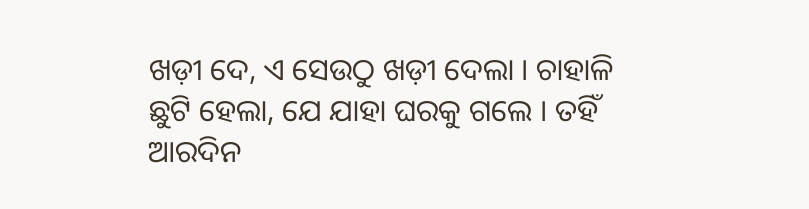ଖଡ଼ୀ ଦେ, ଏ ସେଉଠୁ ଖଡ଼ୀ ଦେଲା । ଚାହାଳି ଛୁଟି ହେଲା, ଯେ ଯାହା ଘରକୁ ଗଲେ । ତହିଁ ଆରଦିନ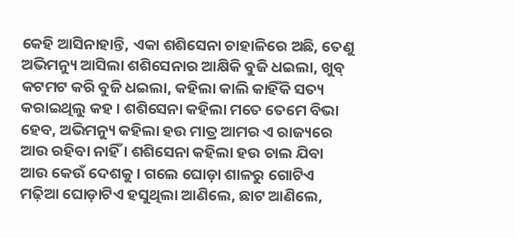କେହି ଆସିନାହାନ୍ତି, ଏକା ଶଶିସେନା ଚାହାଳିରେ ଅଛି, ତେଣୁ ଅଭିମନ୍ୟୁ ଆସିଲା ଶଶିସେନାର ଆକ୍ଷିକି ବୁଜି ଧଇଲା, ଖୁବ୍ କଟମଟ କରି ବୁଜି ଧଇଲା, କହିଲା କାଲି କାହିଁକି ସତ୍ୟ କରାଇଥିଲୁ କହ । ଶଶିସେନା କହିଲା ମତେ ତେମେ ବିଭା ହେବ, ଅଭିମନ୍ୟୁ କହିଲା ହଉ ମାତ୍ର ଆମର ଏ ରାଜ୍ୟରେ ଆଉ ରହିବା ନାହିଁ । ଶଶିସେନା କହିଲା ହଉ ଚାଲ ଯିବା ଆଉ କେଉଁ ଦେଶକୁ । ଗଲେ ଘୋଡ଼ା ଶାଳରୁ ଗୋଟିଏ ମଢ଼ିଆ ଘୋଡ଼ାଟିଏ ହସୁଥିଲା ଆଣିଲେ, ଛାଟ ଆଣିଲେ,